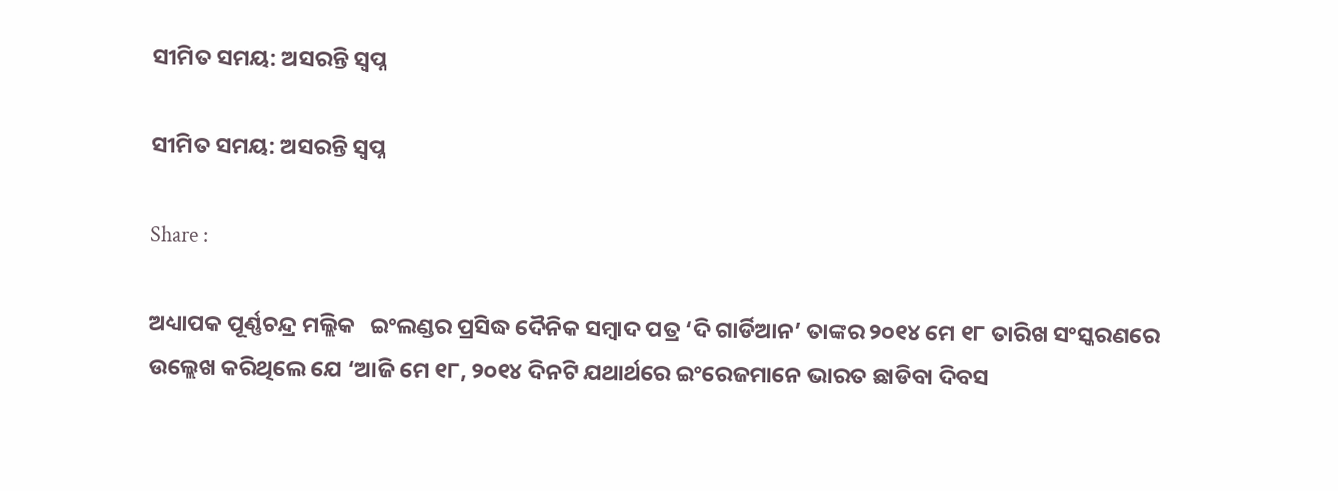ସୀମିତ ସମୟ: ଅସରନ୍ତି ସ୍ୱପ୍ନ

ସୀମିତ ସମୟ: ଅସରନ୍ତି ସ୍ୱପ୍ନ

Share :

ଅଧ୍ୟାପକ ପୂର୍ଣ୍ଣଚନ୍ଦ୍ର ମଲ୍ଲିକ   ଇଂଲଣ୍ଡର ପ୍ରସିଦ୍ଧ ଦୈନିକ ସମ୍ୱାଦ ପତ୍ର ‘ଦି ଗାର୍ଡିଆନ’ ତାଙ୍କର ୨୦୧୪ ମେ ୧୮ ତାରିଖ ସଂସ୍କରଣରେ ଉଲ୍ଲେଖ କରିଥିଲେ ଯେ ‘ଆଜି ମେ ୧୮, ୨୦୧୪ ଦିନଟି ଯଥାର୍ଥରେ ଇଂରେଜମାନେ ଭାରତ ଛାଡିବା ଦିବସ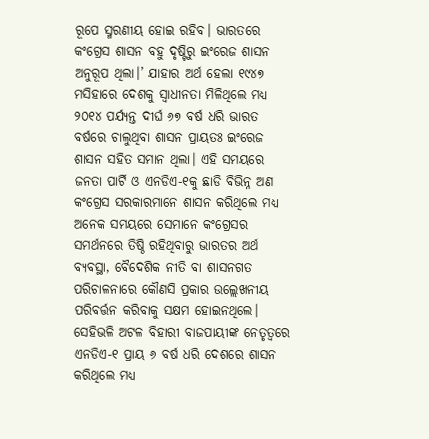ରୂପେ ସ୍ମରଣୀୟ ହୋଇ ରହିବ। ଭାରତରେ କଂଗ୍ରେସ ଶାସନ ବହୁ ଦୃଷ୍ଟିରୁ ଇଂରେଜ ଶାସନ ଅନୁରୂପ ଥିଲା।’ ଯାହାର ଅର୍ଥ ହେଲା ୧୯୪୭ ମସିହାରେ ଦେଶକୁ ସ୍ୱାଧୀନତା ମିଳିଥିଲେ ମଧ୍ୟ ୨୦୧୪ ପର୍ଯ୍ୟନ୍ତ ଦୀର୍ଘ ୬୭ ବର୍ଷ ଧରି ଭାରତ ବର୍ଷରେ ଚାଲୁଥିବା ଶାସନ ପ୍ରାୟତଃ ଇଂରେଜ ଶାସନ ସହିତ ସମାନ ଥିଲା। ଏହି ସମୟରେ ଜନତା ପାର୍ଟି ଓ ଏନଡିଏ-୧କୁ ଛାଡି ବିଭିନ୍ନ ଅଣ କଂଗ୍ରେସ ସରକାରମାନେ ଶାସନ କରିଥିଲେ ମଧ୍ୟ ଅନେକ ସମୟରେ ସେମାନେ କଂଗ୍ରେସର ସମର୍ଥନରେ ତିଷ୍ଠି ରହିଥିବାରୁ ଭାରତର ଅର୍ଥ ବ୍ୟବସ୍ଥା, ବୈଦେଶିକ ନୀତି ବା ଶାସନଗତ ପରିଚାଳନାରେ କୌଣସି ପ୍ରକାର ଉଲ୍ଲେଖନୀୟ ପରିବର୍ତ୍ତନ କରିବାକୁ ସକ୍ଷମ ହୋଇନଥିଲେ। ସେହିଭଳି ଅଟଳ ବିହାରୀ ବାଜପାୟୀଙ୍କ ନେତୃତ୍ୱରେ ଏନଡିଏ-୧ ପ୍ରାୟ ୬ ବର୍ଷ ଧରି ଦେଶରେ ଶାସନ କରିଥିଲେ ମଧ୍ୟ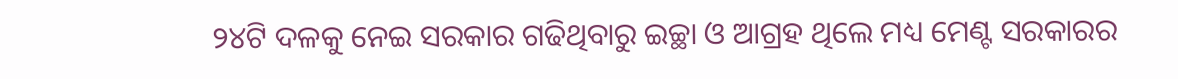୨୪ଟି ଦଳକୁ ନେଇ ସରକାର ଗଢିଥିବାରୁ ଇଚ୍ଛା ଓ ଆଗ୍ରହ ଥିଲେ ମଧ୍ୟ ମେଣ୍ଟ ସରକାରର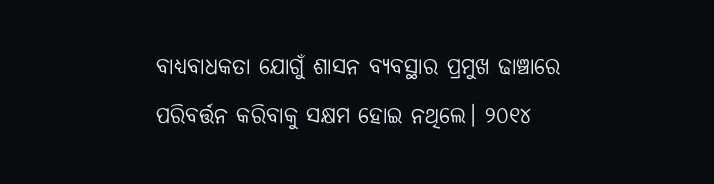ବାଧ୍ୟବାଧକତା ଯୋଗୁଁ ଶାସନ ବ୍ୟବସ୍ଥାର ପ୍ରମୁଖ ଢାଞ୍ଚାରେ ପରିବର୍ତ୍ତନ କରିବାକୁ ସକ୍ଷମ ହୋଇ ନଥିଲେ। ୨୦୧୪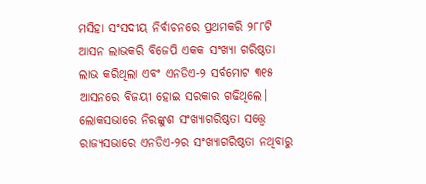ମସିହା ସଂସଦୀୟ ନିର୍ବାଚନରେ ପ୍ରଥମକରି ୨୮୮ଟି ଆସନ ଲାଭକରି ବିଜେପି ଏକକ ସଂଖ୍ୟା ଗରିଷ୍ଠତା ଲାଭ କରିଥିଲା ଏବଂ ଏନଡିଏ-୨ ସର୍ବମୋଟ ୩୧୫ ଆସନରେ ବିଜୟୀ ହୋଇ ସରକାର ଗଢିଥିଲେ। ଲୋକସଭାରେ ନିରଙ୍କୁଶ ସଂଖ୍ୟାଗରିଷ୍ଠତା ସତ୍ତ୍ବେ ରାଜ୍ୟସଭାରେ ଏନଡିଏ-୨ର ସଂଖ୍ୟାଗରିଷ୍ଠତା ନଥିବାରୁ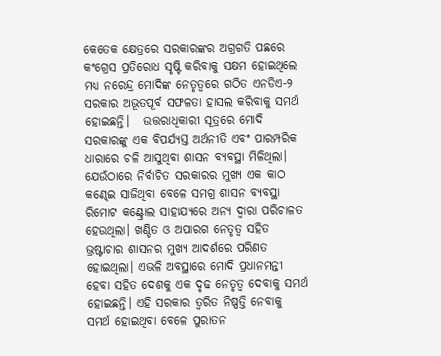କେତେକ କ୍ଷେତ୍ରରେ ସରକାରଙ୍କର ଅଗ୍ରଗତି ପଛରେ କଂଗ୍ରେସ ପ୍ରତିରୋଧ ସୃଷ୍ଟି କରିବାକୁ ସକ୍ଷମ ହୋଇଥିଲେ ମଧ୍ୟ ନରେନ୍ଦ୍ର ମୋଦିଙ୍କ ନେତୃତ୍ୱରେ ଗଠିତ ଏନଡିଏ-୨ ସରକାର ଅଭୂତପୂର୍ବ ସଫଳତା ହାସଲ କରିବାକୁ ସମର୍ଥ ହୋଇଛନ୍ତି।   ଉତ୍ତରାଧିକାରୀ ସୂତ୍ରରେ ମୋଦି ସରକାରଙ୍କୁ ଏକ ବିପର୍ଯ୍ୟସ୍ତ ଅର୍ଥନୀତି ଏବଂ ପାରମ୍ପରିକ ଧାରାରେ ଚଳି ଆସୁଥିବା ଶାସନ ବ୍ୟବସ୍ଥା ମିଳିଥିଲା। ଯେଉଁଠାରେ ନିର୍ବାଚିତ ସରକାରର ମୁଖ୍ୟ ଏକ କାଠ କଣ୍ଢେଇ ସାଜିଥିବା ବେଳେ ସମଗ୍ର ଶାସନ ବ୍ୟବସ୍ଥା ରିମୋଟ କଣ୍ଟ୍ରୋଲ ସାହାଯ୍ୟରେ ଅନ୍ୟ ଦ୍ୱାରା ପରିଚାଳତ ହେଉଥିଲା। ଖଣ୍ଡିତ ଓ ଅପାରଗ ନେତୃତ୍ୱ ସହିତ ଭ୍ରଷ୍ଟାଚାର ଶାସନର ମୁଖ୍ୟ ଆଦର୍ଶରେ ପରିଣତ ହୋଇଥିଲା। ଏଭଳି ଅବସ୍ଥାରେ ମୋଦି ପ୍ରଧାନମନ୍ତୀ ହେବା ସହିତ ଦେଶକୁ ଏକ ଦୃଢ ନେତୃତ୍ୱ ଦେବାକୁ ସମର୍ଥ ହୋଇଛନ୍ତି। ଏହି ସରକାର ତ୍ୱରିତ ନିଷ୍ପତ୍ତି ନେବାକୁ ସମର୍ଥ ହୋଇଥିବା ବେଳେ ପୁରାତନ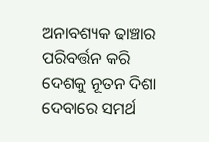ଅନାବଶ୍ୟକ ଢାଞ୍ଚାର ପରିବର୍ତ୍ତନ କରି ଦେଶକୁ ନୂତନ ଦିଶା ଦେବାରେ ସମର୍ଥ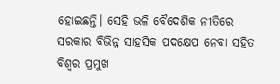ହୋଇଛନ୍ତି। ସେହି ଭଳି ବୈଦେଶିକ ନୀତିରେ ସରକାର ବିଭିନ୍ନ ସାହସିକ ପଦକ୍ଷେପ ନେବା ସହିତ ବିଶ୍ୱର ପ୍ରମୁଖ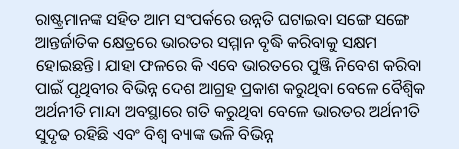ରାଷ୍ଟ୍ରମାନଙ୍କ ସହିତ ଆମ ସଂପର୍କରେ ଉନ୍ନତି ଘଟାଇବା ସଙ୍ଗେ ସଙ୍ଗେ ଆନ୍ତର୍ଜାତିକ କ୍ଷେତ୍ରରେ ଭାରତର ସମ୍ମାନ ବୃଦ୍ଧି କରିବାକୁ ସକ୍ଷମ ହୋଇଛନ୍ତି। ଯାହା ଫଳରେ କି ଏବେ ଭାରତରେ ପୁଞ୍ଜି ନିବେଶ କରିବା ପାଇଁ ପୃଥିବୀର ବିଭିନ୍ନ ଦେଶ ଆଗ୍ରହ ପ୍ରକାଶ କରୁଥିବା ବେଳେ ବୈଶ୍ୱିକ ଅର୍ଥନୀତି ମାନ୍ଦା ଅବସ୍ଥାରେ ଗତି କରୁଥିବା ବେଳେ ଭାରତର ଅର୍ଥନୀତି ସୁଦୃଢ ରହିଛି ଏବଂ ବିଶ୍ୱ ବ୍ୟାଙ୍କ ଭଳି ବିଭିନ୍ନ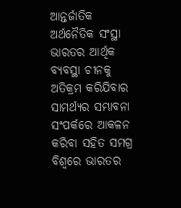ଆନ୍ତର୍ଜାତିକ ଅର୍ଥନୈତିକ ସଂସ୍ଥା ଭାରତର ଆର୍ଥିକ ବ୍ୟବସ୍ଥା ଚୀନକୁ ଅତିକ୍ରମ କରିଯିବାର ସାମର୍ଥ୍ୟର ସମ୍ଭାବନା ସଂପର୍କରେ ଆକଳନ କରିବା ସହିତ ସମଗ୍ର ବିଶ୍ୱରେ ଭାରତର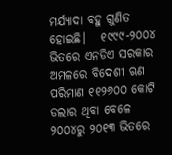ମର୍ଯ୍ୟାଦା ବହୁ ଗୁଣିତ ହୋଇଛି।   ୧୯୯୯-୨୦୦୪ ଭିତରେ ଏନଡିଏ ସରକାର ଅମଳରେ ବିଦେଶୀ ଋଣ ପରିମାଣ ୧୧୨୬୦୦ କୋଟି ଡଲାର ଥିବା ବେଳେ ୨୦୦୪ରୁ ୨୦୧୩ ଭିତରେ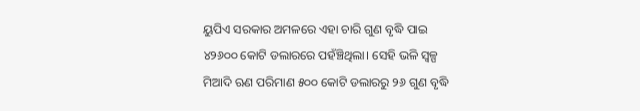ୟୁପିଏ ସରକାର ଅମଳରେ ଏହା ଚାରି ଗୁଣ ବୃଦ୍ଧି ପାଇ ୪୨୬୦୦ କୋଟି ଡଲାରରେ ପହଁଞ୍ଚିଥିଲା। ସେହି ଭଳି ସ୍ୱଳ୍ପ ମିଆଦି ଋଣ ପରିମାଣ ୫୦୦ କୋଟି ଡଲାରରୁ ୨୬ ଗୁଣ ବୃଦ୍ଧି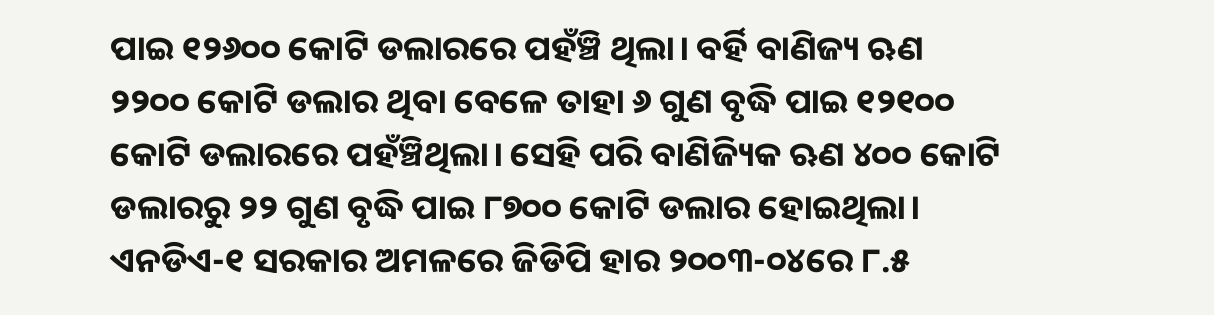ପାଇ ୧୨୬୦୦ କୋଟି ଡଲାରରେ ପହଁଞ୍ଚି ଥିଲା। ବର୍ହି ବାଣିଜ୍ୟ ଋଣ ୨୨୦୦ କୋଟି ଡଲାର ଥିବା ବେଳେ ତାହା ୬ ଗୁଣ ବୃଦ୍ଧି ପାଇ ୧୨୧୦୦ କୋଟି ଡଲାରରେ ପହଁଞ୍ଚିଥିଲା। ସେହି ପରି ବାଣିଜ୍ୟିକ ଋଣ ୪୦୦ କୋଟି ଡଲାରରୁ ୨୨ ଗୁଣ ବୃଦ୍ଧି ପାଇ ୮୭୦୦ କୋଟି ଡଲାର ହୋଇଥିଲା। ଏନଡିଏ-୧ ସରକାର ଅମଳରେ ଜିଡିପି ହାର ୨୦୦୩-୦୪ରେ ୮.୫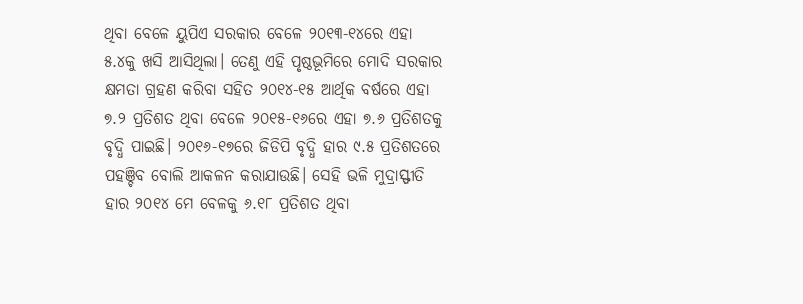ଥିବା ବେଳେ ୟୁପିଏ ସରକାର ବେଳେ ୨୦୧୩-୧୪ରେ ଏହା ୫.୪କୁ ଖସି ଆସିଥିଲା। ତେଣୁ ଏହି ପୃଷ୍ଠଭୂମିରେ ମୋଦି ସରକାର କ୍ଷମତା ଗ୍ରହଣ କରିବା ସହିତ ୨୦୧୪-୧୫ ଆର୍ଥିକ ବର୍ଷରେ ଏହା ୭.୨ ପ୍ରତିଶତ ଥିବା ବେଳେ ୨୦୧୫-୧୬ରେ ଏହା ୭.୬ ପ୍ରତିଶତକୁ ବୃଦ୍ଧି ପାଇଛି। ୨୦୧୬-୧୭ରେ ଜିଡିପି ବୃଦ୍ଧି ହାର ୯.୫ ପ୍ରତିଶତରେ ପହଞ୍ଚିବ ବୋଲି ଆକଳନ କରାଯାଉଛି। ସେହି ଭଳି ମୁଦ୍ରାସ୍ଫୀତି ହାର ୨୦୧୪ ମେ ବେଳକୁ ୬.୧୮ ପ୍ରତିଶତ ଥିବା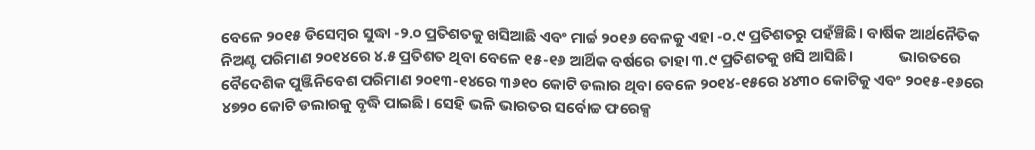ବେଳେ ୨୦୧୫ ଡିସେମ୍ୱର ସୁଦ୍ଧା -୨.୦ ପ୍ରତିଶତକୁ ଖସିଆଛି ଏବଂ ମାର୍ଚ୍ଚ ୨୦୧୬ ବେଳକୁ ଏହା -୦.୯ ପ୍ରତିଶତରୁ ପହଁଞ୍ଚିଛି। ବାର୍ଷିକ ଆର୍ଥନୈତିକ ନିଅଣ୍ଟ ପରିମାଣ ୨୦୧୪ରେ ୪.୫ ପ୍ରତିଶତ ଥିବା ବେଳେ ୧୫-୧୬ ଆର୍ଥିକ ବର୍ଷରେ ତାହା ୩.୯ ପ୍ରତିଶତକୁ ଖସି ଆସିଛି।             ଭାରତରେ ବୈଦେଶିକ ପୁଞ୍ଜିନିବେଶ ପରିମାଣ ୨୦୧୩-୧୪ରେ ୩୬୧୦ କୋଟି ଡଲାର ଥିବା ବେଳେ ୨୦୧୪-୧୫ରେ ୪୪୩୦ କୋଟିକୁ ଏବଂ ୨୦୧୫-୧୬ରେ ୪୭୨୦ କୋଟି ଡଲାରକୁ ବୃଦ୍ଧି ପାଇଛି। ସେହି ଭଳି ଭାରତର ସର୍ବୋଚ୍ଚ ଫରେକ୍ସ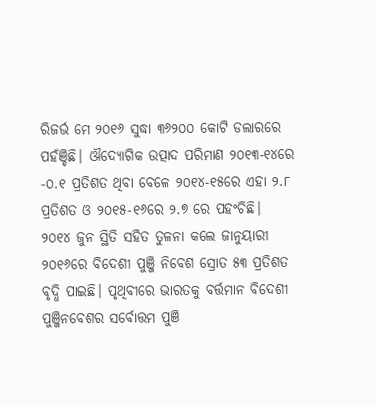ରିଜର୍ଭ ମେ ୨୦୧୬ ସୁଦ୍ଧା ୩୬୨୦୦ କୋଟି ଡଲାରରେ ପହଁଞ୍ଚିଛି। ଔଦ୍ୟୋଗିକ ଉତ୍ପାଦ ପରିମାଣ ୨୦୧୩-୧୪ରେ -୦.୧ ପ୍ରତିଶତ ଥିବା ବେଳେ ୨୦୧୪-୧୫ରେ ଏହା ୨.୮ ପ୍ରତିଶତ ଓ ୨୦୧୫-୧୬ରେ ୨.୭ ରେ ପହଂଚିଛି।   ୨୦୧୪ ଜୁନ ସ୍ଥିତି ସହିତ ତୁଳନା କଲେ ଜାନୁୟାରୀ ୨୦୧୬ରେ ବିଦେଶୀ ପୁଞ୍ଜି ନିବେଶ ସ୍ରୋତ ୫୩ ପ୍ରତିଶତ ବୃଦ୍ଧି ପାଇଛି। ପୃଥିବୀରେ ଭାରତକୁ ବର୍ତ୍ତମାନ ବିଦେଶୀ ପୁଞ୍ଜିନବେଶର ସର୍ବୋତ୍ତମ ପୁଞି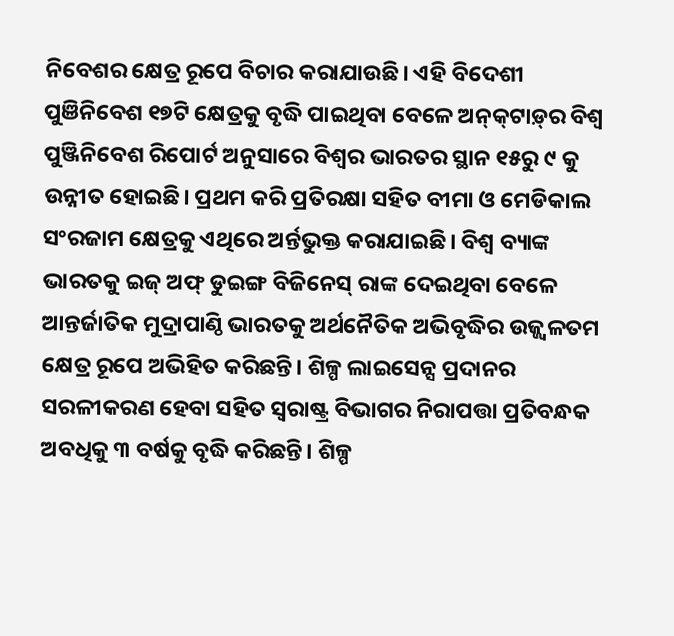ନିବେଶର କ୍ଷେତ୍ର ରୂପେ ବିଚାର କରାଯାଉଛି। ଏହି ବିଦେଶୀ ପୁଞିନିବେଶ ୧୭ଟି କ୍ଷେତ୍ରକୁ ବୃଦ୍ଧି ପାଇଥିବା ବେଳେ ଅନ୍‌କ୍‌ଟାଡ଼୍‌ର ବିଶ୍ୱ ପୁଞ୍ଜିନିବେଶ ରିପୋର୍ଟ ଅନୁସାରେ ବିଶ୍ୱର ଭାରତର ସ୍ଥାନ ୧୫ରୁ ୯ କୁ ଉନ୍ନୀତ ହୋଇଛି। ପ୍ରଥମ କରି ପ୍ରତିରକ୍ଷା ସହିତ ବୀମା ଓ ମେଡିକାଲ ସଂରଜାମ କ୍ଷେତ୍ରକୁ ଏଥିରେ ଅର୍ନ୍ତଭୁକ୍ତ କରାଯାଇଛି। ବିଶ୍ୱ ବ୍ୟାଙ୍କ ଭାରତକୁ ଇଜ୍ ଅଫ୍ ଡୁଇଙ୍ଗ ବିଜିନେସ୍ ରାଙ୍କ ଦେଇଥିବା ବେଳେ ଆନ୍ତର୍ଜାତିକ ମୁଦ୍ରାପାଣ୍ଠି ଭାରତକୁ ଅର୍ଥନୈତିକ ଅଭିବୃଦ୍ଧିର ଉଜ୍ଜ୍ୱଳତମ କ୍ଷେତ୍ର ରୂପେ ଅଭିହିତ କରିଛନ୍ତି। ଶିଳ୍ପ ଲାଇସେନ୍ସ ପ୍ରଦାନର ସରଳୀକରଣ ହେବା ସହିତ ସ୍ୱରାଷ୍ଟ୍ର ବିଭାଗର ନିରାପତ୍ତା ପ୍ରତିବନ୍ଧକ ଅବଧିକୁ ୩ ବର୍ଷକୁ ବୃଦ୍ଧି କରିଛନ୍ତି। ଶିଳ୍ପ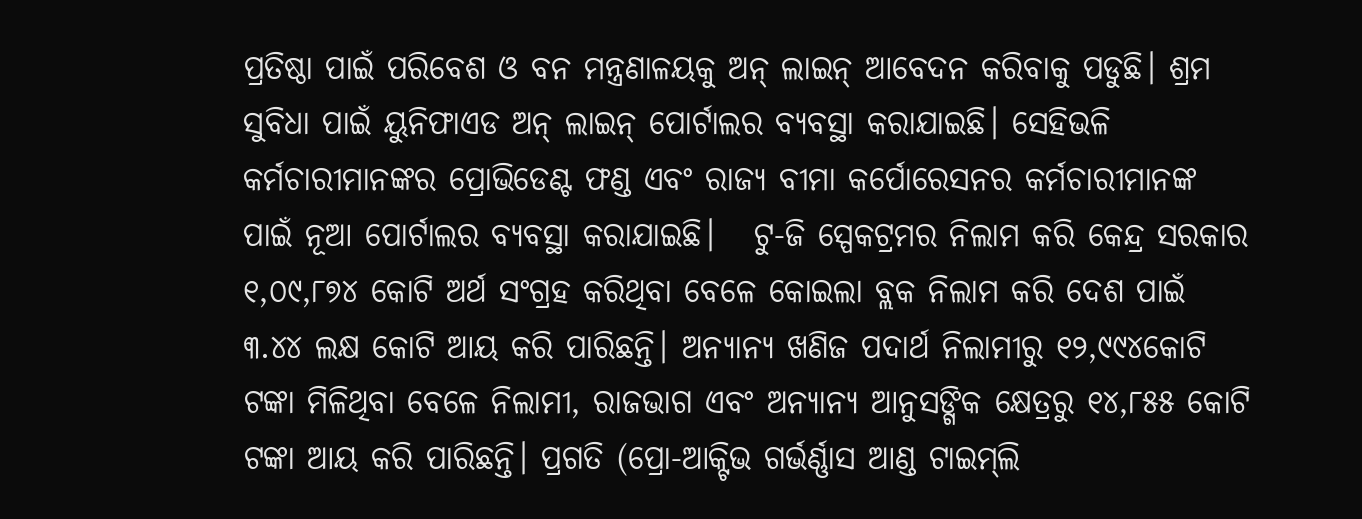ପ୍ରତିଷ୍ଠା ପାଇଁ ପରିବେଶ ଓ ବନ ମନ୍ତ୍ରଣାଳୟକୁ ଅନ୍ ଲାଇନ୍ ଆବେଦନ କରିବାକୁ ପଡୁଛି। ଶ୍ରମ ସୁବିଧା ପାଇଁ ୟୁନିଫାଏଡ ଅନ୍ ଲାଇନ୍ ପୋର୍ଟାଲର ବ୍ୟବସ୍ଥା କରାଯାଇଛି। ସେହିଭଳି କର୍ମଚାରୀମାନଙ୍କର ପ୍ରୋଭିଡେଣ୍ଟ ଫଣ୍ଡ ଏବଂ ରାଜ୍ୟ ବୀମା କର୍ପୋରେସନର କର୍ମଚାରୀମାନଙ୍କ ପାଇଁ ନୂଆ ପୋର୍ଟାଲର ବ୍ୟବସ୍ଥା କରାଯାଇଛି।   ଟୁ-ଜି ସ୍ପେକଟ୍ରମର ନିଲାମ କରି କେନ୍ଦ୍ର ସରକାର ୧,୦୯,୮୭୪ କୋଟି ଅର୍ଥ ସଂଗ୍ରହ କରିଥିବା ବେଳେ କୋଇଲା ବ୍ଲକ ନିଲାମ କରି ଦେଶ ପାଇଁ ୩.୪୪ ଲକ୍ଷ କୋଟି ଆୟ କରି ପାରିଛନ୍ତି। ଅନ୍ୟାନ୍ୟ ଖଣିଜ ପଦାର୍ଥ ନିଲାମୀରୁ ୧୨,୯୯୪କୋଟି ଟଙ୍କା ମିଳିଥିବା ବେଳେ ନିଲାମୀ, ରାଜଭାଗ ଏବଂ ଅନ୍ୟାନ୍ୟ ଆନୁସଙ୍ଗିକ କ୍ଷେତ୍ରରୁ ୧୪,୮୫୫ କୋଟି ଟଙ୍କା ଆୟ କରି ପାରିଛନ୍ତି। ପ୍ରଗତି (ପ୍ରୋ-ଆକ୍ଟିଭ ଗର୍ଭର୍ଣ୍ଣାସ ଆଣ୍ଡ ଟାଇମ‌୍‍ଲି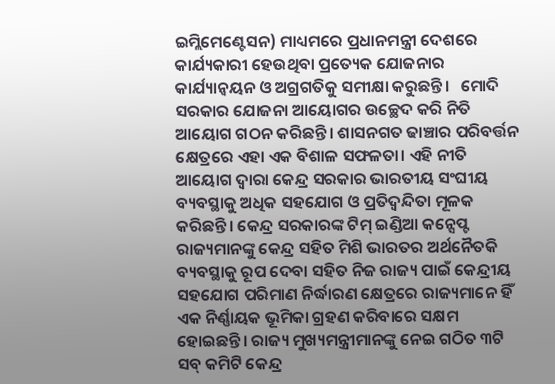ଇମ୍ଲିମେଣ୍ଟେସନ) ମାଧ୍ୟମରେ ପ୍ରଧାନମନ୍ତ୍ରୀ ଦେଶରେ କାର୍ଯ୍ୟକାରୀ ହେଉଥିବା ପ୍ରତ୍ୟେକ ଯୋଜନାର କାର୍ଯ୍ୟାନ୍ୱୟନ ଓ ଅଗ୍ରଗତିକୁ ସମୀକ୍ଷା କରୁଛନ୍ତି।   ମୋଦି ସରକାର ଯୋଜନା ଆୟୋଗର ଉଚ୍ଛେଦ କରି ନିତି ଆୟୋଗ ଗଠନ କରିଛନ୍ତି। ଶାସନଗତ ଢାଞ୍ଚାର ପରିବର୍ତ୍ତନ କ୍ଷେତ୍ରରେ ଏହା ଏକ ବିଶାଳ ସଫଳତା। ଏହି ନୀତି ଆୟୋଗ ଦ୍ୱାରା କେନ୍ଦ୍ର ସରକାର ଭାରତୀୟ ସଂଘୀୟ ବ୍ୟବସ୍ଥାକୁ ଅଧିକ ସହଯୋଗ ଓ ପ୍ରତିଦ୍ୱନ୍ଦିତା ମୂଳକ କରିଛନ୍ତି। କେନ୍ଦ୍ର ସରକାରଙ୍କ ଟିମ୍ ଇଣ୍ଡିଆ କନ୍ସେପ୍ଟ ରାଜ୍ୟମାନଙ୍କୁ କେନ୍ଦ୍ର ସହିତ ମିଶି ଭାରତର ଅର୍ଥନୈତକି ବ୍ୟବସ୍ଥାକୁ ରୂପ ଦେବା ସହିତ ନିଜ ରାଜ୍ୟ ପାଇଁ କେନ୍ଦ୍ରୀୟ ସହଯୋଗ ପରିମାଣ ନିର୍ଦ୍ଧାରଣ କ୍ଷେତ୍ରରେ ରାଜ୍ୟମାନେ ହିଁ ଏକ ନିର୍ଣ୍ଣାୟକ ଭୂମିକା ଗ୍ରହଣ କରିବାରେ ସକ୍ଷମ ହୋଇଛନ୍ତି। ରାଜ୍ୟ ମୁଖ୍ୟମନ୍ତ୍ରୀମାନଙ୍କୁ ନେଇ ଗଠିତ ୩ଟି ସବ‌୍‍ କମିଟି କେନ୍ଦ୍ର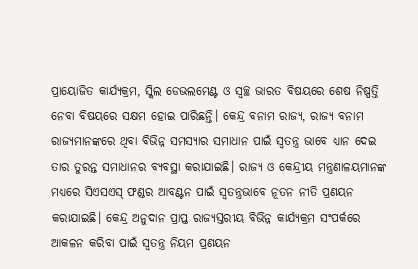ପ୍ରାୟୋଜିତ କାର୍ଯ୍ୟକ୍ରମ, ସ୍କିଲ ଡେଭଲମେଣ୍ଟ ଓ ସ୍ୱଚ୍ଛ ଭାରତ ବିଷୟରେ ଶେଷ ନିଷ୍ପତ୍ତି ନେବା ବିଷୟରେ ସକ୍ଷମ ହୋଇ ପାରିଛନ୍ତି। କେନ୍ଦ୍ର ବନାମ ରାଜ୍ୟ, ରାଜ୍ୟ ବନାମ ରାଜ୍ୟମାନଙ୍କରେ ଥିବା ବିଭିନ୍ନ ସମସ୍ୟାର ସମାଧାନ ପାଇଁ ସ୍ୱତନ୍ତ୍ର ଭାବେ ଧ୍ୟାନ ଦେଇ ତାର ତୁରନ୍ତ ସମାଧାନର ବ୍ୟବସ୍ଥା କରାଯାଇଛି। ରାଜ୍ୟ ଓ କେନ୍ଦ୍ରୀୟ ମନ୍ତ୍ରଣାଳୟମାନଙ୍କ ମଧ୍ୟରେ ସିଏସଏସ୍ ଫଣ୍ଡର ଆବଣ୍ଟନ ପାଇଁ ସ୍ୱତନ୍ତ୍ରଭାବେ ନୂତନ ନୀତି ପ୍ରଣୟନ କରାଯାଇଛି। କେନ୍ଦ୍ର ଅନୁଦାନ ପ୍ରାପ୍ତ ରାଜ୍ୟସ୍ତରୀୟ ବିଭିନ୍ନ କାର୍ଯ୍ୟକ୍ରମ ସଂପର୍କରେ ଆକଳନ କରିବା ପାଇଁ ସ୍ୱତନ୍ତ୍ର ନିୟମ ପ୍ରଣୟନ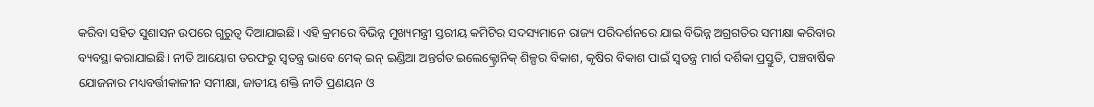କରିବା ସହିତ ସୁଶାସନ ଉପରେ ଗୁରୁତ୍ୱ ଦିଆଯାଇଛି। ଏହି କ୍ରମରେ ବିଭିନ୍ନ ମୁଖ୍ୟମନ୍ତ୍ରୀ ସ୍ତରୀୟ କମିଟିର ସଦସ୍ୟମାନେ ରାଜ୍ୟ ପରିଦର୍ଶନରେ ଯାଇ ବିଭିନ୍ନ ଅଗ୍ରଗତିର ସମୀକ୍ଷା କରିବାର ବ୍ୟବସ୍ଥା କରାଯାଇଛି। ନୀତି ଆୟୋଗ ତରଫରୁ ସ୍ୱତନ୍ତ୍ର ଭାବେ ମେକ୍ ଇନ୍ ଇଣ୍ଡିଆ ଅନ୍ତର୍ଗତ ଇଲେକ୍ଟ୍ରୋନିକ୍ ଶିଳ୍ପର ବିକାଶ, କୃଷିର ବିକାଶ ପାଇଁ ସ୍ୱତନ୍ତ୍ର ମାର୍ଗ ଦର୍ଶିକା ପ୍ରସ୍ତୁତି, ପଞ୍ଚବାର୍ଷିକ ଯୋଜନାର ମଧ୍ୟବର୍ତ୍ତୀକାଳୀନ ସମୀକ୍ଷା, ଜାତୀୟ ଶକ୍ତି ନୀତି ପ୍ରଣୟନ ଓ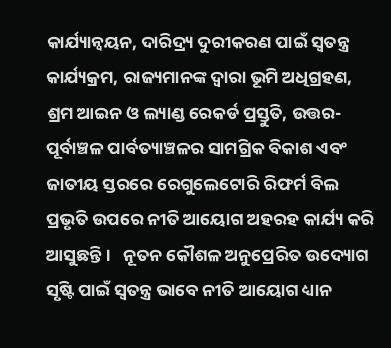କାର୍ଯ୍ୟାନ୍ୱୟନ, ଦାରିଦ୍ର୍ୟ ଦୁରୀକରଣ ପାଇଁ ସ୍ୱତନ୍ତ୍ର କାର୍ଯ୍ୟକ୍ରମ, ରାଜ୍ୟମାନଙ୍କ ଦ୍ୱାରା ଭୂମି ଅଧିଗ୍ରହଣ, ଶ୍ରମ ଆଇନ ଓ ଲ୍ୟାଣ୍ଡ ରେକର୍ଡ ପ୍ରସ୍ତୁତି, ଉତ୍ତର-ପୂର୍ବାଞ୍ଚଳ ପାର୍ବତ୍ୟାଞ୍ଚଳର ସାମଗ୍ରିକ ବିକାଶ ଏବଂ ଜାତୀୟ ସ୍ତରରେ ରେଗୁଲେଟୋରି ରିଫର୍ମ ବିଲ ପ୍ରଭୃତି ଉପରେ ନୀତି ଆୟୋଗ ଅହରହ କାର୍ଯ୍ୟ କରି ଆସୁଛନ୍ତି।   ନୂତନ କୌଶଳ ଅନୁପ୍ରେରିତ ଉଦ୍ୟୋଗ ସୃଷ୍ଟି ପାଇଁ ସ୍ୱତନ୍ତ୍ର ଭାବେ ନୀତି ଆୟୋଗ ଧ୍ୟାନ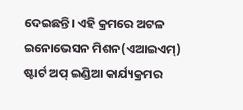ଦେଇଛନ୍ତି। ଏହି କ୍ରମରେ ଅଟଳ ଇନୋଭେସନ ମିଶନ(ଏଆଇଏମ‌୍‍) ଷ୍ଟାର୍ଟ ଅପ୍ ଇଣ୍ଡିଆ କାର୍ଯ୍ୟକ୍ରମର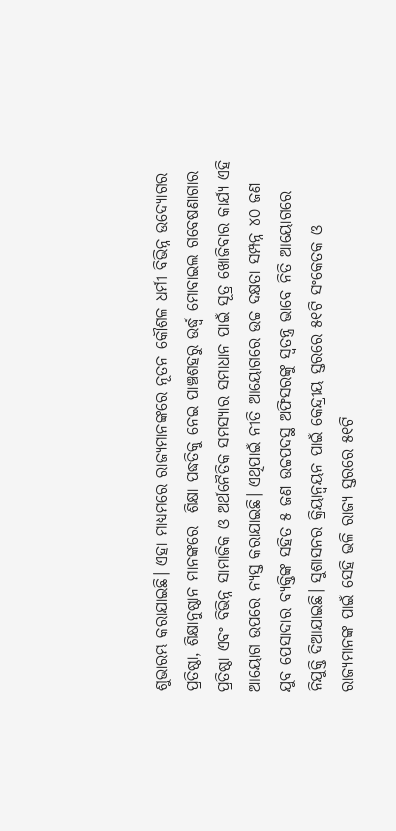ଶୁଭାରମ୍ଭ କରାଯାଇଛି। ଏହା ମାଧ୍ୟମରେ ରାଜ୍ୟମାନଙ୍କରେ ନୂତନ କୌଶଳ ଧର୍ମୀ ବିଭିନ୍ନ ଉଦ୍ୟୋଗର ପ୍ରତିଷ୍ଠା, ଶିକ୍ଷାନୁଷ୍ଠାନ ମାନଙ୍କରେ  ଶିକ୍ଷା ପଦ୍ଧତିକୁ ନେଇ ପାଞ୍ଚଶହରୁ ଉର୍ଦ୍ଧ୍ୱ ମୋବାଇଲ ଗବେଷଣାଗାର ପ୍ରତିଷ୍ଠା ଏବଂ ବିଭିନ୍ନ ସାମାଜିକ ଓ ଅର୍ଥନୈତିକ ସମସ୍ୟାର ସମାଧାନ ପାଇଁ ସୂତ୍ର ଖୋଜିବାର କାର୍ଯ୍ୟ ଏହି ଆୟୋଗ ଉପରେ ନ୍ୟସ୍ତ କରାଯାଇଛି। ଏଥିପାଇଁ ନୀତି ଆୟୋଗରେ ଉଚ୍ଚ ଦକ୍ଷତା ସମ୍ପନ୍ନ ୪୦ ଜଣ ଯୁବ ପେସାଦାର ବ୍ୟକ୍ତିଙ୍କ ସହିତ ୫ ଜଣ ଉଚ୍ଚପଦସ୍ଥ ଅଫିସରଙ୍କୁ ସ୍ୱତନ୍ତ୍ର ଭାବେ ନିତି ଆୟୋଗରେ ନିଯୁକ୍ତି ଦିଆଯାଇଛି। ସୁଶାସନର କ୍ରିୟାନ୍ୱୟନ ପାଇଁ କେନ୍ଦ୍ରୀୟ ସ୍ତରରେ ୫୧ଟି ସଂକେତକ ଓ ରାଜ୍ୟମାନଙ୍କ ପାଇଁ ସେହି ଭଳି ରାଜ୍ୟ ସ୍ତରରେ ୫୧ଟି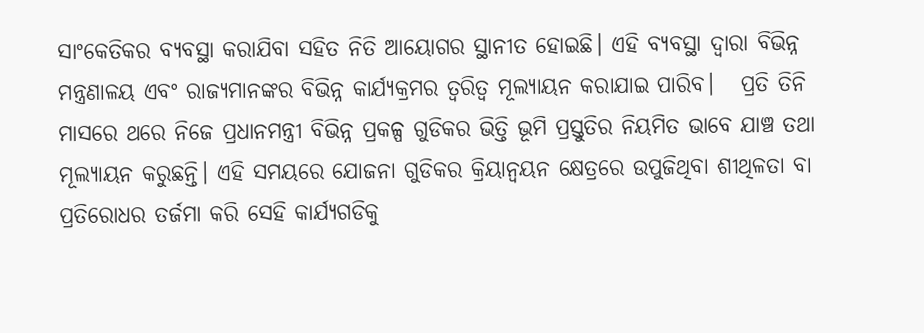ସାଂକେତିକର ବ୍ୟବସ୍ଥା କରାଯିବା ସହିତ ନିତି ଆୟୋଗର ସ୍ଥାନୀତ ହୋଇଛି। ଏହି ବ୍ୟବସ୍ଥା ଦ୍ୱାରା ବିଭିନ୍ନ ମନ୍ତ୍ରଣାଳୟ ଏବଂ ରାଜ୍ୟମାନଙ୍କର ବିଭିନ୍ନ କାର୍ଯ୍ୟକ୍ରମର ତ୍ୱରିତ୍ୱ ମୂଲ୍ୟାୟନ କରାଯାଇ ପାରିବ।   ପ୍ରତି ତିନି ମାସରେ ଥରେ ନିଜେ ପ୍ରଧାନମନ୍ତ୍ରୀ ବିଭିନ୍ନ ପ୍ରକଳ୍ପ ଗୁଡିକର ଭିତ୍ତି ଭୂମି ପ୍ରସ୍ତୁତିର ନିୟମିତ ଭାବେ ଯାଞ୍ଚ ତଥା ମୂଲ୍ୟାୟନ କରୁଛନ୍ତି। ଏହି ସମୟରେ ଯୋଜନା ଗୁଡିକର କ୍ରିୟାନ୍ୱୟନ କ୍ଷେତ୍ରରେ ଉପୁଜିଥିବା ଶୀଥିଳତା ବା ପ୍ରତିରୋଧର ତର୍ଜମା କରି ସେହି କାର୍ଯ୍ୟଗଡିକୁ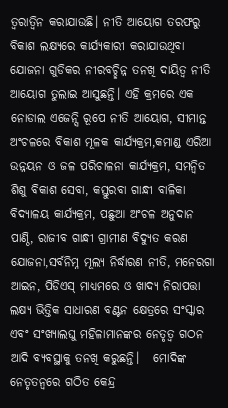ତ୍ୱରାତ୍ୱିନ କରାଯାଉଛି। ନୀତି ଆୟୋଗ ତରଫରୁ ବିକାଶ ଲକ୍ଷ୍ୟରେ କାର୍ଯ୍ୟକାରୀ କରାଯାଉଥିବା ଯୋଜନା ଗୁଡିକର ନୀରବଚ୍ଛିନ୍ନ ତନଖି ଦାୟିତ୍ୱ ନୀତି ଆୟୋଗ ତୁଲାଇ ଆସୁଛନ୍ତି। ଏହି କ୍ରମରେ ଏକ ନୋଡାଲ ଏଜେନ୍ସି ରୂପେ ନୀତି ଆୟୋଗ, ସୀମାନ୍ତ ଅଂଚଳରେ ବିକାଶ ମୂଳକ କାର୍ଯ୍ୟକ୍ରମ,କମାଣ୍ଡ ଏରିଆ ଉନ୍ନୟନ ଓ ଜଳ ପରିଚାଳନା କାର୍ଯ୍ୟକ୍ରମ, ସମନ୍ୱିତ ଶିଶୁ ବିକାଶ ସେବା, କସ୍ତୁରବା ଗାନ୍ଧୀ ବାଳିକା ବିଦ୍ୟାଳୟ କାର୍ଯ୍ୟକ୍ରମ, ପଛୁଆ ଅଂଚଳ ଅନୁଦାନ ପାଣ୍ଠି, ରାଜୀବ ଗାନ୍ଧୀ ଗ୍ରାମୀଣ ବିଦ୍ୟୁତ କରଣ ଯୋଜନା,ସର୍ବନିମ୍ନ ମୂଲ୍ୟ ନିର୍ଦ୍ଧାରଣ ନୀତି, ମନେରଗା ଆଇନ, ପିଡିଏସ୍ ମାଧ୍ୟମରେ ଓ ଖାଦ୍ୟ ନିରାପତ୍ତା ଲକ୍ଷ୍ୟ ଭିତ୍ତିକ ସାଧାରଣ ବଣ୍ଟନ କ୍ଷେତ୍ରରେ ସଂସ୍କାର ଏବଂ ସଂଖ୍ୟାଲଘୁ ମହିଳାମାନଙ୍କର ନେତୃତ୍ୱ ଗଠନ ଆଦି ବ୍ୟବସ୍ଥାକୁ ତନଖି କରୁଛନ୍ତି।   ମୋଦିଙ୍କ ନେତୃତନ୍ୱରେ ଗଠିତ କେନ୍ଦ୍ର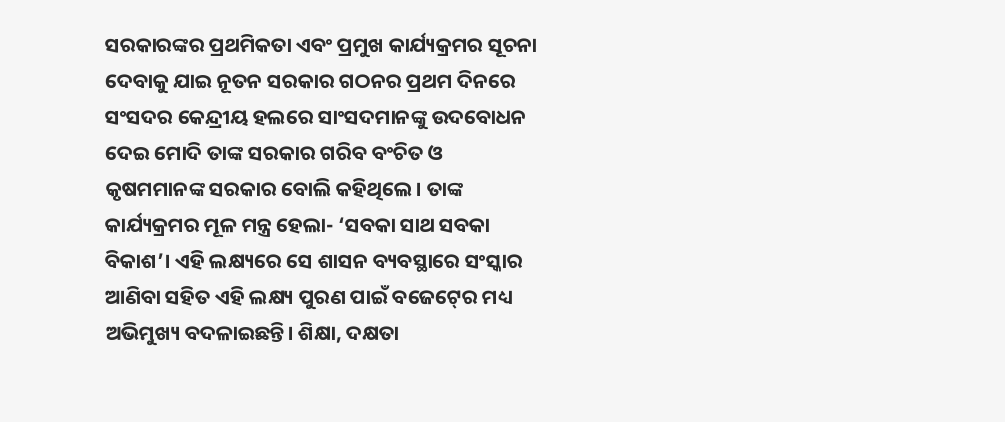ସରକାରଙ୍କର ପ୍ରଥମିକତା ଏବଂ ପ୍ରମୁଖ କାର୍ଯ୍ୟକ୍ରମର ସୂଚନା ଦେବାକୁ ଯାଇ ନୂତନ ସରକାର ଗଠନର ପ୍ରଥମ ଦିନରେ ସଂସଦର କେନ୍ଦ୍ରୀୟ ହଲରେ ସାଂସଦମାନଙ୍କୁ ଉଦବୋଧନ ଦେଇ ମୋଦି ତାଙ୍କ ସରକାର ଗରିବ ବଂଚିତ ଓ କୃଷମମାନଙ୍କ ସରକାର ବୋଲି କହିଥିଲେ। ତାଙ୍କ କାର୍ଯ୍ୟକ୍ରମର ମୂଳ ମନ୍ତ୍ର ହେଲା- ‘ସବକା ସାଥ ସବକା ବିକାଶ’। ଏହି ଲକ୍ଷ୍ୟରେ ସେ ଶାସନ ବ୍ୟବସ୍ଥାରେ ସଂସ୍କାର ଆଣିବା ସହିତ ଏହି ଲକ୍ଷ୍ୟ ପୁରଣ ପାଇଁ ବଜେଟ‌୍‍ରେ ମଧ୍ୟ ଅଭିମୁଖ୍ୟ ବଦଳାଇଛନ୍ତି। ଶିକ୍ଷା, ଦକ୍ଷତା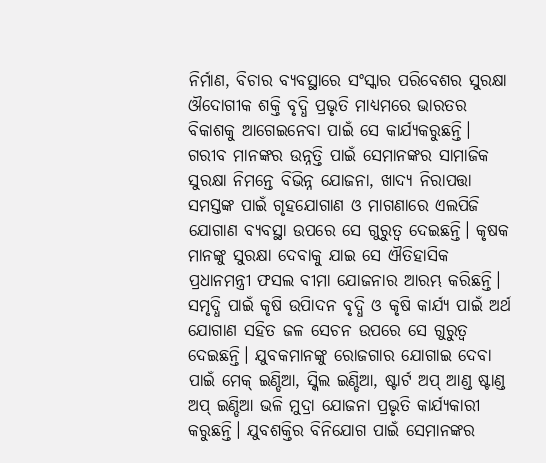ନିର୍ମାଣ, ବିଚାର ବ୍ୟବସ୍ଥାରେ ସଂସ୍କାର ପରିବେଶର ସୁରକ୍ଷା ଔଦୋଗୀକ ଶକ୍ତି ବୃଦ୍ଧି ପ୍ରଭୃତି ମାଧ୍ୟମରେ ଭାରତର ବିକାଶକୁ ଆଗେଇନେବା ପାଇଁ ସେ କାର୍ଯ୍ୟକରୁଛନ୍ତି। ଗରୀବ ମାନଙ୍କର ଉନ୍ନତ୍ତି ପାଇଁ ସେମାନଙ୍କର ସାମାଜିକ ସୁରକ୍ଷା ନିମନ୍ତେ ବିଭିନ୍ନ ଯୋଜନା, ଖାଦ୍ୟ ନିରାପତ୍ତା ସମସ୍ତଙ୍କ ପାଇଁ ଗୃହଯୋଗାଣ ଓ ମାଗଣାରେ ଏଲପିଜି ଯୋଗାଣ ବ୍ୟବସ୍ଥା ଉପରେ ସେ ଗୁରୁତ୍ୱ ଦେଇଛନ୍ତି। କୃଷକ ମାନଙ୍କୁ ସୁରକ୍ଷା ଦେବାକୁ ଯାଇ ସେ ଐତିହାସିକ ପ୍ରଧାନମନ୍ତ୍ରୀ ଫସଲ ବୀମା ଯୋଜନାର ଆରମ୍ଭ କରିଛନ୍ତି। ସମୃଦ୍ଧି ପାଇଁ କୃଷି ଉପିାଦନ ବୃଦ୍ଧି ଓ କୃଷି କାର୍ଯ୍ୟ ପାଇଁ ଅର୍ଥ ଯୋଗାଣ ସହିତ ଜଳ ସେଚନ ଉପରେ ସେ ଗୁରୁତ୍ୱ ଦେଇଛନ୍ତି। ଯୁବକମାନଙ୍କୁ ରୋଜଗାର ଯୋଗାଇ ଦେବା ପାଇଁ ମେକ‌୍‍ ଇଣ୍ଡିଆ, ସ୍କିଲ ଇଣ୍ଡିଆ, ଷ୍ଟାର୍ଟ ଅପ୍ ଆଣ୍ଡ ଷ୍ଟାଣ୍ଡ ଅପ୍ ଇଣ୍ଡିଆ ଭଳି ମୁଦ୍ରା ଯୋଜନା ପ୍ରଭୃତି କାର୍ଯ୍ୟକାରୀ କରୁଛନ୍ତି। ଯୁବଶକ୍ତିର ବିନିଯୋଗ ପାଇଁ ସେମାନଙ୍କର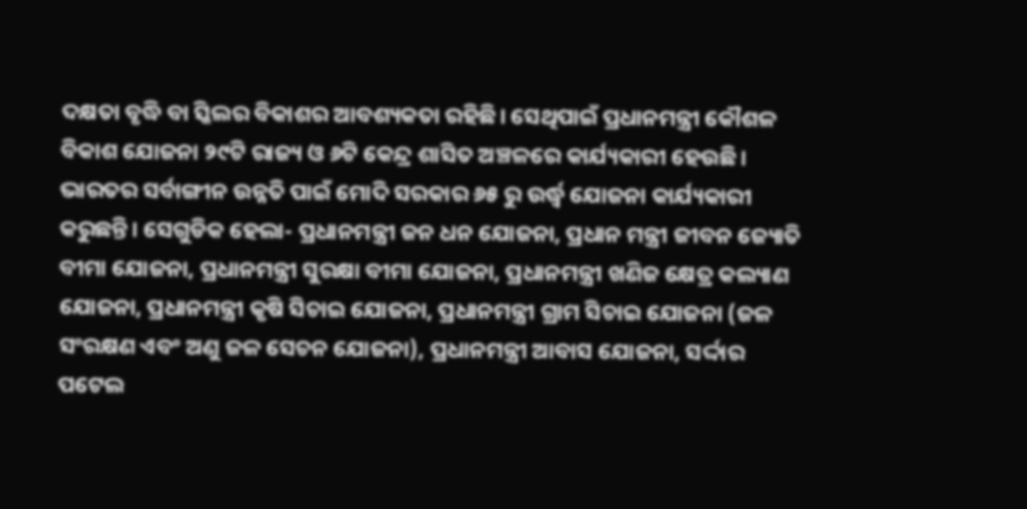ଦକ୍ଷତା ବୃଦ୍ଧି ବା ସ୍କିଲର ବିକାଶର ଆବଶ୍ୟକତା ରହିଛି। ସେଥିପାଇଁ ପ୍ରଧାନମନ୍ତ୍ରୀ କୌଶଳ ବିକାଶ ଯୋଜନା ୨୯ଟି ରାଜ୍ୟ ଓ ୬ଟି କେନ୍ଦ୍ର ଶାସିତ ଅଞ୍ଚଳରେ କାର୍ଯ୍ୟକାରୀ ହେଉଛି।   ଭାରତର ସର୍ବାଙ୍ଗୀନ ଉନ୍ନତି ପାଇଁ ମୋଦି ସରକାର ୬୫ ରୁ ଉର୍ଦ୍ଧ୍ୱ ଯୋଜନା କାର୍ଯ୍ୟକାରୀ କରୁଛନ୍ତି। ସେଗୁଡିକ ହେଲା- ପ୍ରଧାନମନ୍ତ୍ରୀ ଜନ ଧନ ଯୋଜନା, ପ୍ରଧାନ ମନ୍ତ୍ରୀ ଜୀବନ ଜ୍ୟୋତି ବୀମା ଯୋଜନା, ପ୍ରଧାନମନ୍ତ୍ରୀ ସୁରକ୍ଷା ବୀମା ଯୋଜନା, ପ୍ରଧାନମନ୍ତ୍ରୀ ଖଣିଜ କ୍ଷେତ୍ର କଲ୍ୟାଣ ଯୋଜନା, ପ୍ରଧାନମନ୍ତ୍ରୀ କୃଷି ସିଚାଇ ଯୋଜନା, ପ୍ରଧାନମନ୍ତ୍ରୀ ଗ୍ରାମ ସିଚାଇ ଯୋଜନା (ଜଳ ସଂରକ୍ଷଣ ଏବଂ ଅଣୁ ଜଳ ସେଚନ ଯୋଜନା), ପ୍ରଧାନମନ୍ତ୍ରୀ ଆବାସ ଯୋଜନା, ସର୍ଦ୍ଦାର ପଟେଲ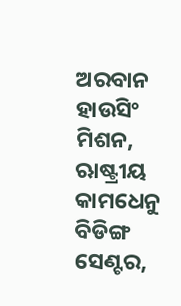ଅରବାନ ହାଉସିଂ ମିଶନ, ଋାଷ୍ଟ୍ରୀୟ କାମଧେନୁ ବିଡିଙ୍ଗ ସେଣ୍ଟର,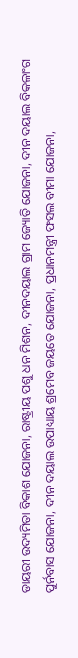ଡାୟରୀ ଉଦ୍ୟମିତା ବିକାଶ ଯୋଜନା, ରାଷ୍ଟ୍ରୀୟ ପଶୁ ଧନ ମିଶନ, ଦୀନଦୟାଲ ଗ୍ରାମ ଜ୍ୟୋତି ଯୋଜନା, ଦୀନ ଦୟାଲ ବିକଳାଂଗ ପୁର୍ନବାସ ଯୋଜନା, ଦୀନ ଦୟାଲ ଉପାଧ୍ୟାୟ ଶ୍ରମେବ ଜୟତେ ଯୋଜନା, ପ୍ରଧାନମନ୍ତ୍ରୀ ଫସଲ ବୀମା ଯୋଜନା,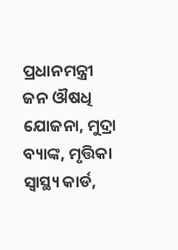ପ୍ରଧାନମନ୍ତ୍ରୀ ଜନ ଔଷଧି ଯୋଜନା, ମୁଦ୍ରା ବ୍ୟାଙ୍କ, ମୃତ୍ତିକା ସ୍ୱାସ୍ଥ୍ୟ କାର୍ଡ,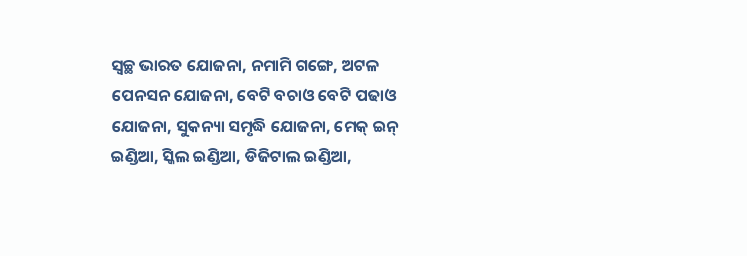ସ୍ୱଚ୍ଛ ଭାରତ ଯୋଜନା, ନମାମି ଗଙ୍ଗେ, ଅଟଳ ପେନସନ ଯୋଜନା, ବେଟି ବଚାଓ ବେଟି ପଢାଓ ଯୋଜନା, ସୁକନ୍ୟା ସମୃଦ୍ଧି ଯୋଜନା, ମେକ୍ ଇନ୍ ଇଣ୍ଡିଆ, ସ୍କିଲ ଇଣ୍ଡିଆ, ଡିଜିଟାଲ ଇଣ୍ଡିଆ,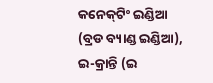କନେକ‌୍‍ଟିଂ ଇଣ୍ଡିଆ (ବ୍ରଡ ବ୍ୟାଣ୍ଡ ଇଣ୍ଡିଆ), ଇ-କ୍ରାନ୍ତି (ଇ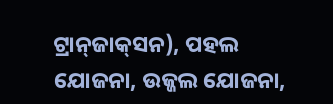ଟ୍ରାନ‌୍‍ଜାକ‌୍‍ସନ), ପହଲ ଯୋଜନା, ଉଜ୍ଜଲ ଯୋଜନା,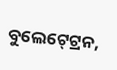ବୁଲେଟ‌୍‍ଟ୍ରେନ,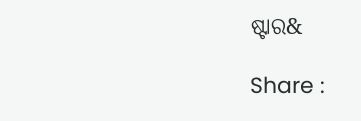ଷ୍ଟାର&

Share :